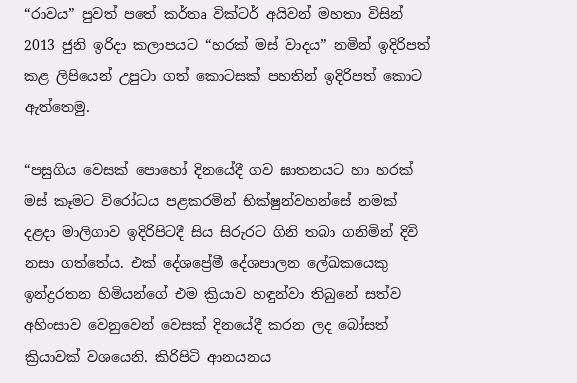“රාවය” පුවත් පතේ කර්තෘ වික්ටර් අයිවන් මහතා විසින් 2013 ජුනි ඉරිදා කලාපයට “හරක් මස් වාදය” නමින් ඉදිරිපත් කළ ලිපියෙන් උපුටා ගත් කොටසක් පහතින් ඉදිරිපත් කොට ඇත්තෙමු.

“පසුගිය වෙසක් පොහෝ දිනයේදී ගව ඝාතනයට හා හරක් මස් කෑමට විරෝධය පළකරමින් භික්ෂුන්වහන්සේ නමක් දළදා මාලිගාව ඉදිරිපිටදී සිය සිරුරට ගිනි තබා ගනිමින් දිවි නසා ගත්තේය. එක් දේශප්‍රේමී දේශපාලන ලේඛකයෙකු ඉන්ද්‍රරතන හිමියන්ගේ එම ක්‍රියාව හඳුන්වා තිබුනේ සත්ව අහිංසාව වෙනුවෙන් වෙසක් දිනයේදී කරන ලද බෝසත් ක්‍රියාවක් වශයෙනි. කිරිපිටි ආනයනය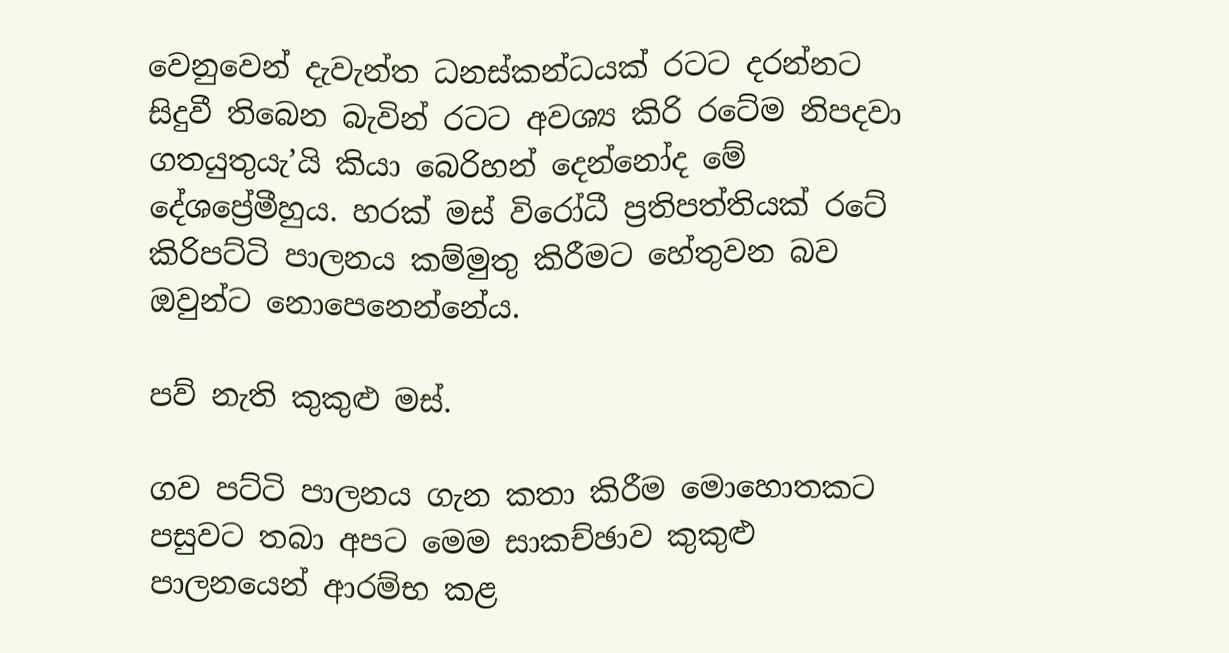වෙනුවෙන් දැවැන්ත ධනස්කන්ධයක් රටට දරන්නට සිදුවී තිබෙන බැවින් රටට අවශ්‍ය කිරි රටේම නිපදවා ගතයුතුයැ’යි කියා බෙරිහන් දෙන්නෝද මේ දේශප්‍රේමීහුය. හරක් මස් විරෝධී ප්‍රතිපත්තියක් රටේ කිරිපට්ටි පාලනය කම්මුතු කිරීමට හේතුවන බව ඔවුන්ට නොපෙනෙන්නේය.

පව් නැති කුකුළු මස්.

ගව පට්ටි පාලනය ගැන කතා කිරීම මොහොතකට පසුවට තබා අපට මෙම සාකච්ඡාව කුකුළු පාලනයෙන් ආරම්භ කළ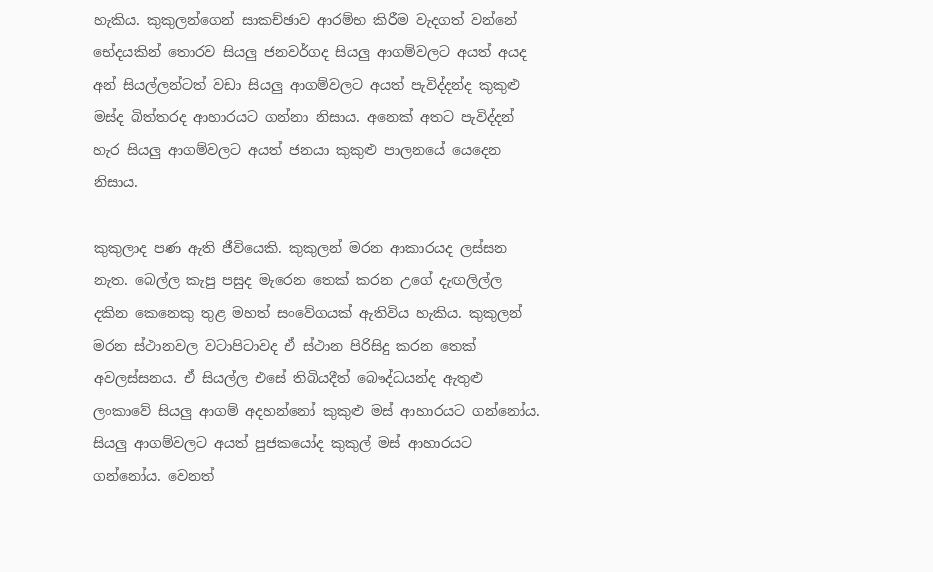හැකිය. කුකුලන්ගෙන් සාකච්ඡාව ආරම්භ කිරීම වැදගත් වන්නේ භේදයකින් තොරව සියලු ජනවර්ගද සියලු ආගම්වලට අයත් අයද අන් සියල්ලන්ටත් වඩා සියලු ආගම්වලට අයත් පැවිද්දන්ද කුකුළු මස්ද බිත්තරද ආහාරයට ගන්නා නිසාය. අනෙක් අතට පැවිද්දන් හැර සියලු ආගම්වලට අයත් ජනයා කුකුළු පාලනයේ යෙදෙන නිසාය.

කුකුලාද පණ ඇති ජීවියෙකි. කුකුලන් මරන ආකාරයද ලස්සන නැත. බෙල්ල කැපු පසුද මැරෙන තෙක් කරන උගේ දැඟලිල්ල දකින කෙනෙකු තුළ මහත් සංවේගයක් ඇතිවිය හැකිය. කුකුලන් මරන ස්ථානවල වටාපිටාවද ඒ ස්ථාන පිරිසිදු කරන තෙක් අවලස්සනය. ඒ සියල්ල එසේ තිබියදීත් බෞද්ධයන්ද ඇතුළු ලංකාවේ සියලු ආගම් අදහන්නෝ කුකුළු මස් ආහාරයට ගන්නෝය. සියලු ආගම්වලට අයත් පුජකයෝද කුකුල් මස් ආහාරයට ගන්නෝය. වෙනත්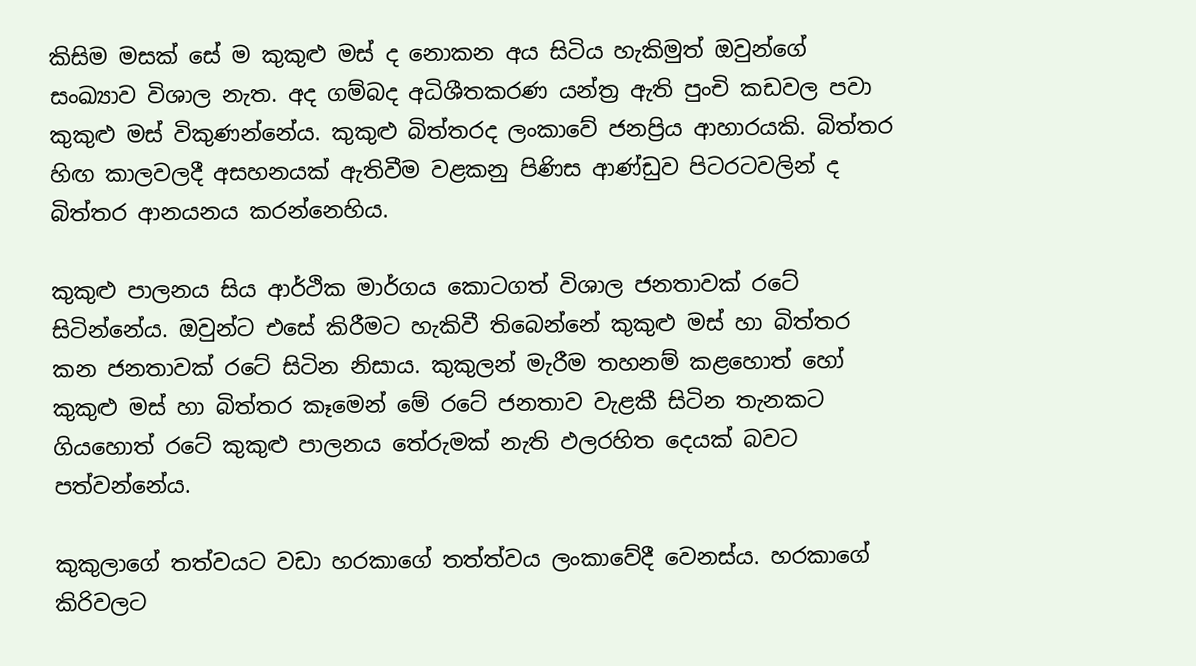කිසිම මසක් සේ ම කුකුළු මස් ද නොකන අය සිටිය හැකිමුත් ඔවුන්ගේ සංඛ්‍යාව විශාල නැත. අද ගම්බද අධිශීතකරණ යන්ත්‍ර ඇති පුංචි කඩවල පවා කුකුළු මස් විකුණන්නේය. කුකුළු බිත්තරද ලංකාවේ ජනප්‍රිය ආහාරයකි. බිත්තර හිඟ කාලවලදී අසහනයක් ඇතිවීම වළකනු පිණිස ආණ්ඩුව පිටරටවලින් ද බිත්තර ආනයනය කරන්නෙහිය.

කුකුළු පාලනය සිය ආර්ථික මාර්ගය කොටගත් විශාල ජනතාවක් රටේ සිටින්නේය. ඔවුන්ට එසේ කිරීමට හැකිවී තිබෙන්නේ කුකුළු මස් හා බිත්තර කන ජනතාවක් රටේ සිටින නිසාය. කුකුලන් මැරීම තහනම් කළහොත් හෝ කුකුළු මස් හා බිත්තර කෑමෙන් මේ රටේ ජනතාව වැළකී සිටින තැනකට ගියහොත් රටේ කුකුළු පාලනය තේරුමක් නැති ඵලරහිත දෙයක් බවට පත්වන්නේය.

කුකුලාගේ තත්වයට වඩා හරකාගේ තත්ත්වය ලංකාවේදී වෙනස්ය. හරකාගේ කිරිවලට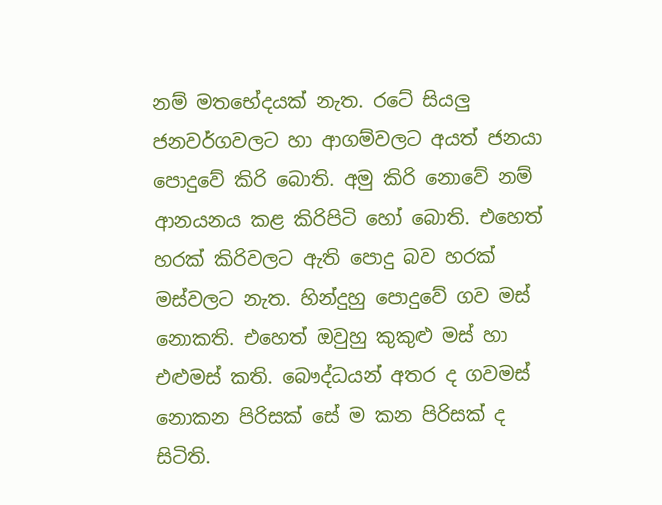නම් මතභේදයක් නැත. රටේ සියලු ජනවර්ගවලට හා ආගම්වලට අයත් ජනයා පොදුවේ කිරි බොති. අමු කිරි නොවේ නම් ආනයනය කළ කිරිපිටි හෝ බොති. එහෙත් හරක් කිරිවලට ඇති පොදු බව හරක් මස්වලට නැත. හින්දුහු පොදුවේ ගව මස් නොකති. එහෙත් ඔවුහු කුකුළු මස් හා එළුමස් කති. බෞද්ධයන් අතර ද ගවමස් නොකන පිරිසක් සේ ම කන පිරිසක් ද සිටිති.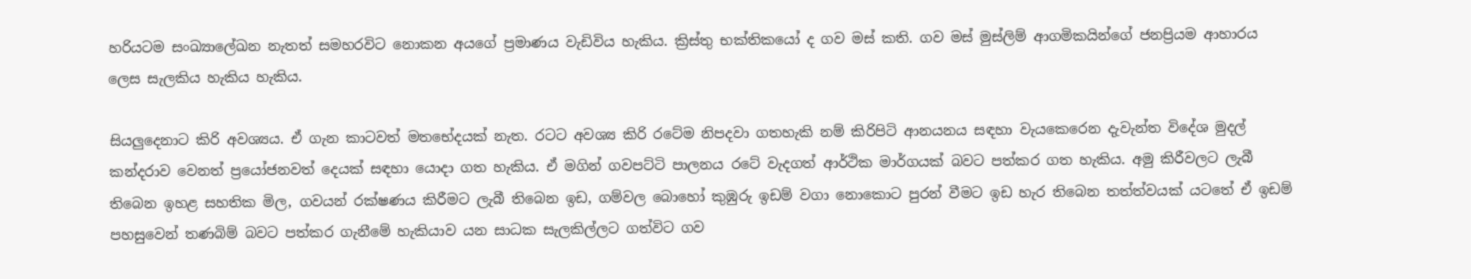හරියටම සංඛ්‍යාලේඛන නැතත් සමහරවිට නොකන අයගේ ප්‍රමාණය වැඩිවිය හැකිය. ක්‍රිස්තු භක්තිකයෝ ද ගව මස් කති. ගව මස් මුස්ලිම් ආගමිකයින්ගේ ජනප්‍රියම ආහාරය ලෙස සැලකිය හැකිය හැකිය.

සියලුදෙනාට කිරි අවශ්‍යය. ඒ ගැන කාටවත් මතභේදයක් නැත. රටට අවශ්‍ය කිරි රටේම නිපදවා ගතහැකි නම් කිරිපිටි ආනයනය සඳහා වැයකෙරෙන දැවැන්ත විදේශ මුදල් කන්දරාව වෙනත් ප්‍රයෝජනවත් දෙයක් සඳහා යොදා ගත හැකිය. ඒ මගින් ගවපට්ටි පාලනය රටේ වැදගත් ආර්ථික මාර්ගයක් බවට පත්කර ගත හැකිය. අමු කිරීවලට ලැබී තිබෙන ඉහළ සහතික මිල, ගවයන් රක්ෂණය කිරීමට ලැබී තිබෙන ඉඩ, ගම්වල බොහෝ කුඹුරු ඉඩම් වගා නොකොට පුරන් වීමට ඉඩ හැර තිබෙන තත්ත්වයක් යටතේ ඒ ඉඩම් පහසුවෙන් තණබිම් බවට පත්කර ගැනීමේ හැකියාව යන සාධක සැලකිල්ලට ගත්විට ගව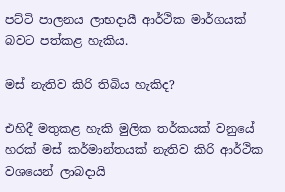පට්ටි පාලනය ලාභදායී ආර්ථික මාර්ගයක් බවට පත්කළ හැකිය.

මස් නැතිව කිරි තිබිය හැකිද?

එහිදී මතුකළ හැකි මුලික තර්කයක් වනුයේ හරක් මස් කර්මාන්තයක් නැතිව කිරි ආර්ථික වශයෙන් ලාබදායි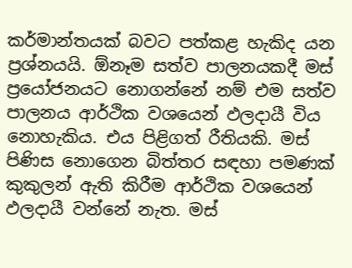කර්මාන්තයක් බවට පත්කළ හැකිද යන ප්‍රශ්නයයි. ඕනෑම සත්ව පාලනයකදී මස් ප්‍රයෝජනයට නොගන්නේ නම් එම සත්ව පාලනය ආර්ථික වශයෙන් ඵලදායී විය නොහැකිය. එය පිළිගත් රීතියකි. මස් පිණිස නොගෙන බිත්තර සඳහා පමණක් කුකුලන් ඇති කිරීම ආර්ථික වශයෙන් ඵලදායී වන්නේ නැත. මස්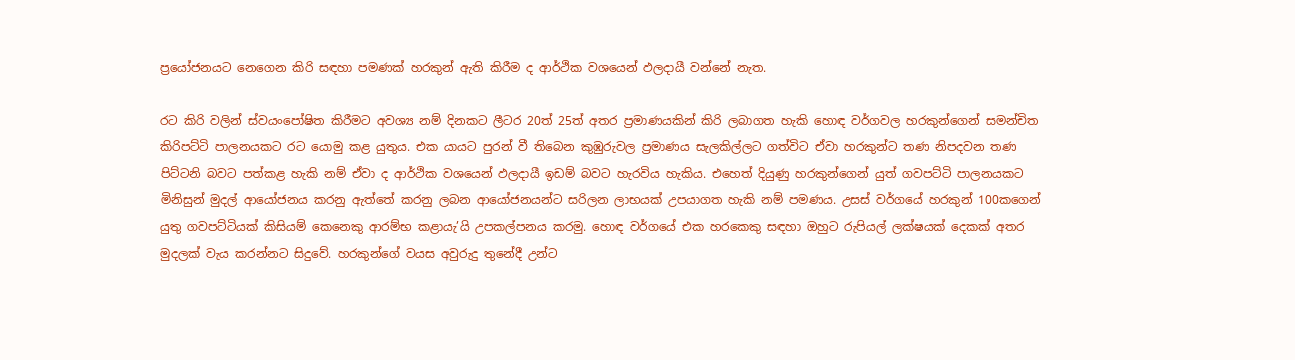ප්‍රයෝජනයට නෙගෙන කිරි සඳහා පමණක් හරකුන් ඇති කිරීම ද ආර්ථික වශයෙන් ඵලදායී වන්නේ නැත.

රට කිරි වලින් ස්වයංපෝෂිත කිරීමට අවශ්‍ය නම් දිනකට ලීටර 20ත් 25ත් අතර ප්‍රමාණයකින් කිරි ලබාගත හැකි හොඳ වර්ගවල හරකුන්ගෙන් සමන්චිත කිරිපට්ටි පාලනයකට රට යොමු කළ යුතුය. එක යායට පුරන් වී තිබෙන කුඹුරුවල ප්‍රමාණය සැලකිල්ලට ගත්විට ඒවා හරකුන්ට තණ නිපදවන තණ පිට්ටනි බවට පත්කළ හැකි නම් ඒවා ද ආර්ථික වශයෙන් ඵලදායී ඉඩම් බවට හැරවිය හැකිය. එහෙත් දියුණු හරකුන්ගෙන් යුත් ගවපට්ටි පාලනයකට මිනිසුන් මුදල් ආයෝජනය කරනු ඇත්තේ කරනු ලබන ආයෝජනයන්ට සරිලන ලාභයක් උපයාගත හැකි නම් පමණය. උසස් වර්ගයේ හරකුන් 100කගෙන් යුතු ගවපට්ටියක් කිසියම් කෙනෙකු ආරම්භ කළායැ’යි උපකල්පනය කරමු. හොඳ වර්ගයේ එක හරකෙකු සඳහා ඔහුට රුපියල් ලක්ෂයක් දෙකක් අතර මුදලක් වැය කරන්නට සිදුවේ. හරකුන්ගේ වයස අවුරුදු තුනේදී උන්ට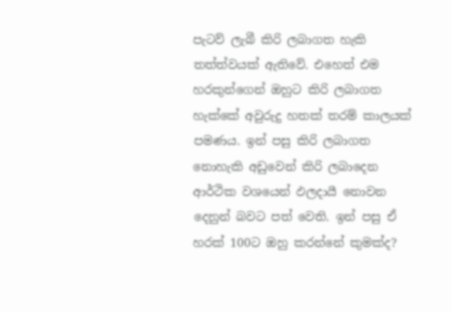පැටව් ලැබී කිරි ලබාගත හැකි තත්ත්වයක් ඇතිවේ. එහෙත් එම හරකුන්ගෙන් ඔහුට කිරි ලබාගත හැක්කේ අවුරුදු හතක් තරම් කාලයක් පමණය. ඉන් පසු කිරි ලබාගත නොහැකි අඩුවෙන් කිරි ලබාදෙන ආර්ථික වශයෙන් ඵලදායී නොවන දෙනුන් බවට පත් වෙති. ඉන් පසු ඒ හරක් 100ට ඔහු කරන්නේ කුමක්ද?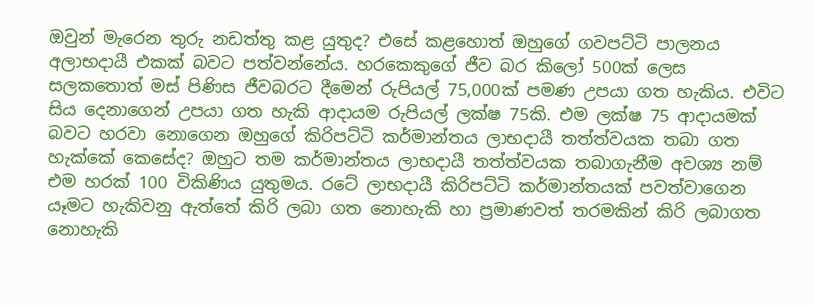ඔවුන් මැරෙන තුරු නඩත්තු කළ යුතුද? එසේ කළහොත් ඔහුගේ ගවපට්ටි පාලනය අලාභදායී එකක් බවට පත්වන්නේය. හරකෙකුගේ ජීව බර කිලෝ 500ක් ලෙස සලකතොත් මස් පිණිස ජීවබරට දීමෙන් රුපියල් 75,000ක් පමණ උපයා ගත හැකිය. එවිට සිය දෙනාගෙන් උපයා ගත හැකි ආදායම රුපියල් ලක්ෂ 75කි. එම ලක්ෂ 75 ආදායමක් බවට හරවා නොගෙන ඔහුගේ කිරිපට්ටි කර්මාන්තය ලාභදායී තත්ත්වයක තබා ගත හැක්කේ කෙසේද? ඔහුට තම කර්මාන්තය ලාභදායී තත්ත්වයක තබාගැනීම අවශ්‍ය නම් එම හරක් 100 විකිණිය යුතුමය. රටේ ලාභදායී කිරිපට්ටි කර්මාන්තයක් පවත්වාගෙන යෑමට හැකිවනු ඇත්තේ කිරි ලබා ගත නොහැකි හා ප්‍රමාණවත් තරමකින් කිරි ලබාගත නොහැකි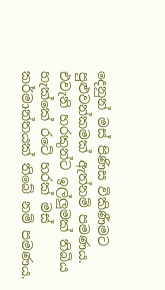දෙනුන් මස් පිණිස විකිණීමට පුළුවන්කමක් ඇත්නම් පමණය. එවැනි හරකුන්ට ඉල්ලුමක් තිබිය හැක්කේ රටේ හරක් මස් කර්මාන්තයක් තිබේ නම් පමණය.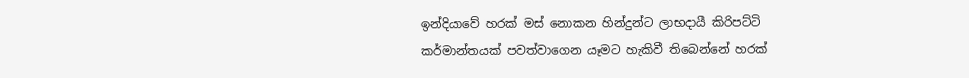ඉන්දියාවේ හරක් මස් නොකන හින්දුන්ට ලාභදායී කිරිපට්ටි කර්මාන්තයක් පවත්වාගෙන යෑමට හැකිවී තිබෙන්නේ හරක්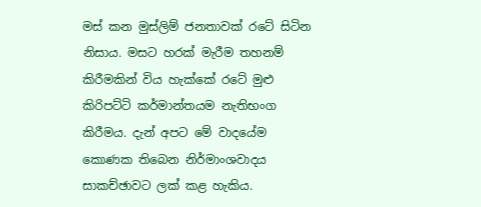මස් කන මුස්ලිම් ජනතාවක් රටේ සිටින නිසාය. මසට හරක් මැරීම තහනම් කිරීමකින් විය හැක්කේ රටේ මුළු කිරිපට්ටි කර්මාන්තයම නැතිභංග කිරීමය. දැන් අපට මේ වාදයේම කොණක තිබෙන නිර්මාංශවාදය සාකච්ඡාවට ලක් කළ හැකිය.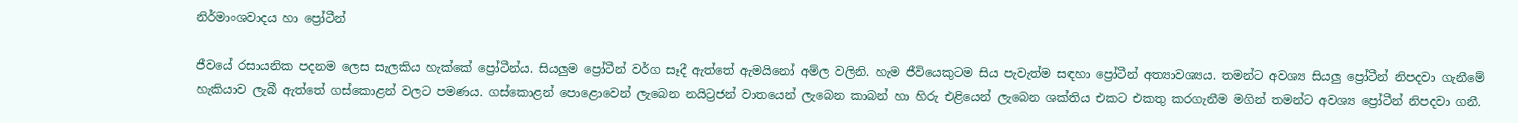නිර්මාංශවාදය හා ප්‍රෝටීන්

ජීවයේ රසායනික පදනම ලෙස සැලකිය හැක්කේ ප්‍රෝටීන්ය. සියලුම ප්‍රෝටීන් වර්ග සෑදී ඇත්තේ ඇමයිනෝ අම්ල වලිනි. හැම ජීවියෙකුටම සිය පැවැත්ම සඳහා ප්‍රෝටීන් අත්‍යාවශ්‍යය. තමන්ට අවශ්‍ය සියලු ප්‍රෝටීන් නිපදවා ගැනීමේ හැකියාව ලැබී ඇත්තේ ගස්කොළන් වලට පමණය. ගස්කොළන් පොළොවෙන් ලැබෙන නයිට්‍රජන් වාතයෙන් ලැබෙන කාබන් හා හිරු එළියෙන් ලැබෙන ශක්තිය එකට එකතු කරගැනීම මගින් තමන්ට අවශ්‍ය ප්‍රෝටීන් නිපදවා ගනී.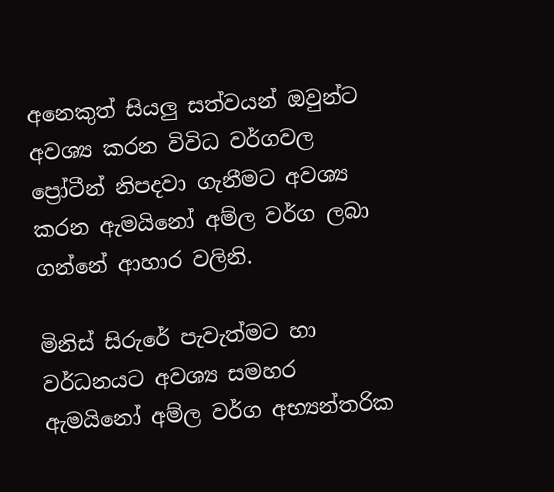අනෙකුත් සියලු සත්වයන් ඔවුන්ට අවශ්‍ය කරන විවිධ වර්ගවල ප්‍රෝටීන් නිපදවා ගැනීමට අවශ්‍ය කරන ඇමයිනෝ අම්ල වර්ග ලබා ගන්නේ ආහාර වලිනි.

මිනිස් සිරුරේ පැවැත්මට හා වර්ධනයට අවශ්‍ය සමහර ඇමයිනෝ අම්ල වර්ග අභ්‍යන්තරික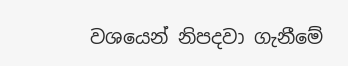වශයෙන් නිපදවා ගැනීමේ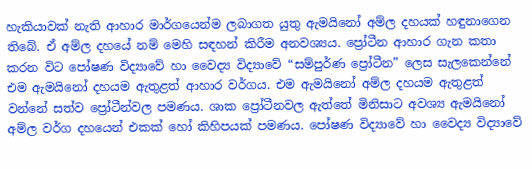හැකියාවක් නැති ආහාර මාර්ගයෙන්ම ලබාගත යුතු ඇමයිනෝ අම්ල දහයක් හඳුනාගෙන තිබේ. ඒ අම්ල දහයේ නම් මෙහි සඳහන් කිරීම අනවශ්‍යය. ප්‍රෝටීන ආහාර ගැන කතා කරන විට පෝෂණ විද්‍යාවේ හා වෛද්‍ය විද්‍යාවේ “සම්පුර්ණ ප්‍රෝටීන” ලෙස සැලකෙන්නේ එම ඇමයිනෝ දහයම ඇතුළත් ආහාර වර්ගය. එම ඇමයිනෝ අම්ල දහයම ඇතුළත් වන්නේ සත්ව ප්‍රෝටීන්වල පමණය. ශාක ප්‍රෝටීනවල ඇත්තේ මිනිසාට අවශ්‍ය ඇමයිනෝ අම්ල වර්ග දහයෙන් එකක් හෝ කිහිපයක් පමණය. පෝෂණ විද්‍යාවේ හා වෛද්‍ය විද්‍යාවේ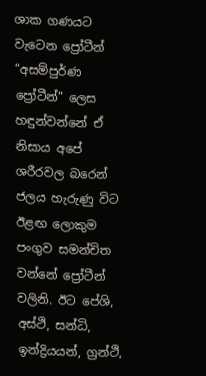ශාක ගණයට වැටෙන ප්‍රෝටීන් “අසම්පුර්ණ ප්‍රෝටීන්” ලෙස හඳුන්වන්නේ ඒ නිසාය අපේ ශරීරවල බරෙන් ජලය හැරුණු විට ඊළඟ ලොකුම පංගුව සමන්චිත වන්නේ ප්‍රෝටීන් වලිනි. ඊට පේශි, අස්ථි, සන්ධි, ඉන්ද්‍රියයන්, ග්‍රන්ථි,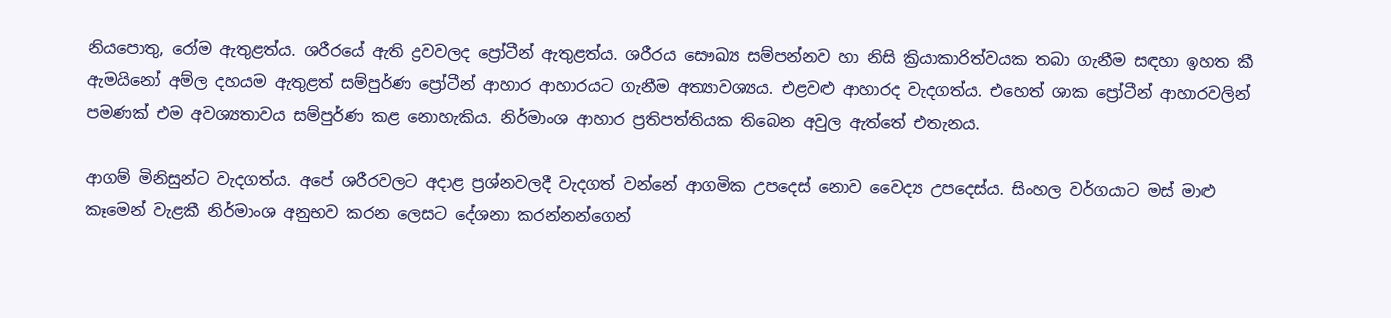නියපොතු, රෝම ඇතුළත්ය. ශරීරයේ ඇති ද්‍රවවලද ප්‍රෝටීන් ඇතුළත්ය. ශරීරය සෞඛ්‍ය සම්පන්නව හා නිසි ක්‍රියාකාරිත්වයක තබා ගැනීම සඳහා ඉහත කී ඇමයිනෝ අම්ල දහයම ඇතුළත් සම්පුර්ණ ප්‍රෝටීන් ආහාර ආහාරයට ගැනීම අත්‍යාවශ්‍යය. එළවළු ආහාරද වැදගත්ය. එහෙත් ශාක ප්‍රෝටීන් ආහාරවලින් පමණක් එම අවශ්‍යතාවය සම්පුර්ණ කළ නොහැකිය. නිර්මාංශ ආහාර ප්‍රතිපත්තියක තිබෙන අවුල ඇත්තේ එතැනය.

ආගම් මිනිසුන්ට වැදගත්ය. අපේ ශරීරවලට අදාළ ප්‍රශ්නවලදී වැදගත් වන්නේ ආගමික උපදෙස් නොව වෛද්‍ය උපදෙස්ය. සිංහල වර්ගයාට මස් මාළු කෑමෙන් වැළකී නිර්මාංශ අනුභව කරන ලෙසට දේශනා කරන්නන්ගෙන්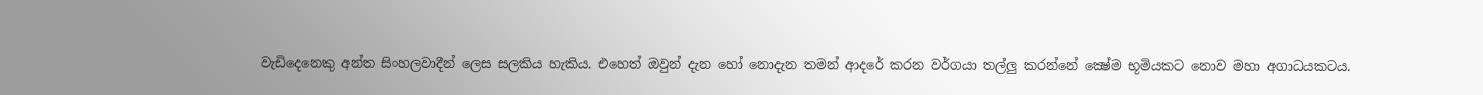වැඩිදෙනෙකු අන්ත සිංහලවාදීන් ලෙස සලකිය හැකිය. එහෙත් ඔවුන් දැන හෝ නොදැන තමන් ආදරේ කරන වර්ගයා තල්ලු කරන්නේ ක්‍ෂේම භූමියකට නොව මහා අගාධයකටය.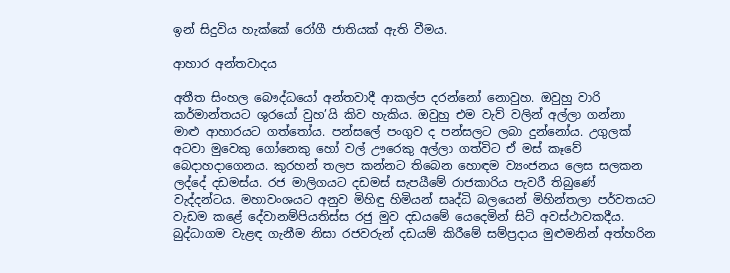ඉන් සිදුවිය හැක්කේ රෝගී ජාතියක් ඇති වීමය.

ආහාර අන්තවාදය

අතීත සිංහල බෞද්ධයෝ අන්තවාදී ආකල්ප දරන්නෝ නොවුහ. ඔවුහු වාරි කර්මාන්තයට ශුරයෝ වුහ’යි කිව හැකිය. ඔවුහු එම වැව් වලින් අල්ලා ගන්නා මාළු ආහාරයට ගත්තෝය. පන්සලේ පංගුව ද පන්සලට ලබා දුන්නෝය. උගුලක්‌ අටවා මුවෙකු ගෝනෙකු හෝ වල් ඌරෙකු අල්ලා ගත්විට ඒ මස් කෑවේ බෙදාහදාගෙනය. කුරහන් තලප කන්නට තිබෙන හොඳම ව්‍යංජනය ලෙස සලකන ලද්දේ දඩමස්ය. රජ මාලිගයට දඩමස් සැපයීමේ රාජකාරිය පැවරී තිබුණේ වැද්දන්ටය. මහාවංශයට අනුව මිහිඳු හිමියන් සෘද්ධි බලයෙන් මිහින්තලා පර්වතයට වැඩම කළේ දේවානම්පියතිස්ස රජු මුව දඩයමේ යෙදෙමින් සිටි අවස්ථාවකදීය. බුද්ධාගම වැළඳ ගැනීම නිසා රජවරුන් දඩයම් කිරීමේ සම්ප්‍රදාය මුළුමනින් අත්හරින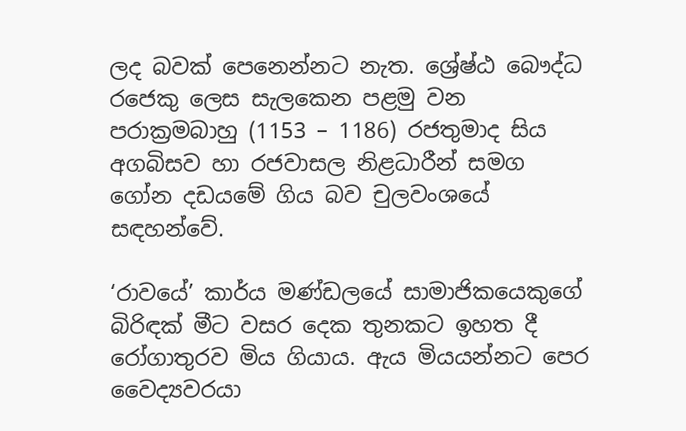ලද බවක් පෙනෙන්නට නැත. ශ්‍රේෂ්ඨ බෞද්ධ රජෙකු ලෙස සැලකෙන පළමු වන පරාක්‍රමබාහු (1153 – 1186) රජතුමාද සිය අගබිසව හා රජවාසල නිළධාරීන් සමග ගෝන දඩයමේ ගිය බව චුලවංශයේ සඳහන්වේ.

‘රාවයේ’ කාර්ය මණ්ඩලයේ සාමාජිකයෙකුගේ බිරිඳක් මීට වසර දෙක තුනකට ඉහත දී රෝගාතුරව මිය ගියාය. ඇය මියයන්නට පෙර වෛද්‍යවරයා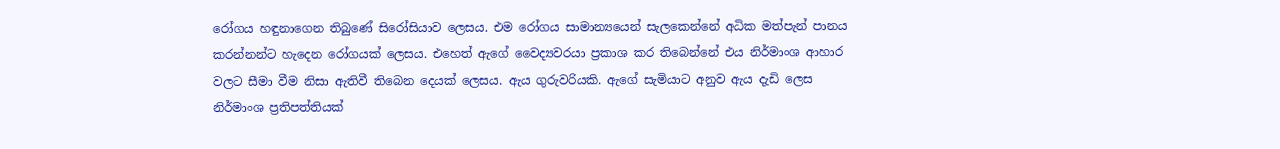රෝගය හඳුනාගෙන තිබුණේ සිරෝසියාව ලෙසය. එම රෝගය සාමාන්‍යයෙන් සැලකෙන්නේ අධික මත්පැන් පානය කරන්නන්ට හැදෙන රෝගයක් ලෙසය. එහෙත් ඇගේ වෛද්‍යවරයා ප්‍රකාශ කර තිබෙන්නේ එය නිර්මාංශ ආහාර වලට සීමා වීම නිසා ඇතිවී තිබෙන දෙයක් ලෙසය. ඇය ගුරුවරියකි. ඇගේ සැමියාට අනුව ඇය දැඩි ලෙස නිර්මාංශ ප්‍රතිපත්තියක්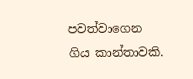පවත්වාගෙන ගිය කාන්තාවකි.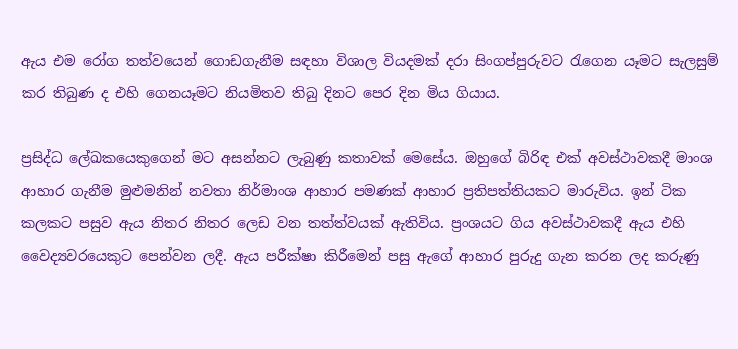ඇය එම රෝග තත්වයෙන් ගොඩගැනීම සඳහා විශාල වියදමක් දරා සිංගප්පුරුවට රැගෙන යෑමට සැලසුම් කර තිබුණ ද එහි ගෙනයෑමට නියමිතව තිබු දිනට පෙර දින මිය ගියාය.

ප්‍රසිද්ධ ලේඛකයෙකුගෙන් මට අසන්නට ලැබුණු කතාවක් මෙසේය. ඔහුගේ බිරිඳ එක් අවස්ථාවකදී මාංශ ආහාර ගැනීම මුළුමනින් නවතා නිර්මාංශ ආහාර පමණක් ආහාර ප්‍රතිපත්තියකට මාරුවිය. ඉන් ටික කලකට පසුව ඇය නිතර නිතර ලෙඩ වන තත්ත්වයක් ඇතිවිය. ප්‍රංශයට ගිය අවස්ථාවකදී ඇය එහි වෛද්‍යවරයෙකුට පෙන්වන ලදී. ඇය පරීක්ෂා කිරීමෙන් පසු ඇගේ ආහාර පුරුදු ගැන කරන ලද කරුණු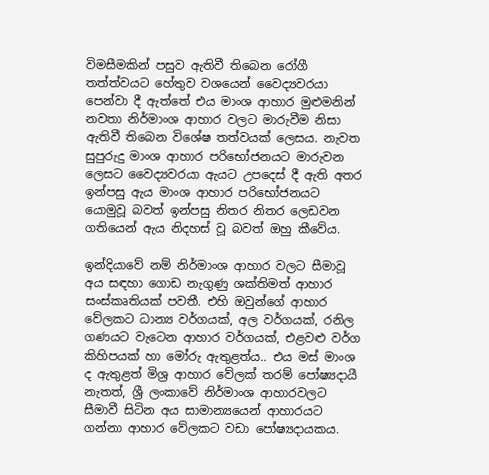විමසීමකින් පසුව ඇතිවී තිබෙන රෝගී තත්ත්වයට හේතුව වශයෙන් වෛද්‍යවරයා පෙන්වා දී ඇත්තේ එය මාංශ ආහාර මුළුමනින් නවතා නිර්මාංශ ආහාර වලට මාරුවීම නිසා ඇතිවී තිබෙන විශේෂ තත්වයක් ලෙසය. නැවත සුපුරුදු මාංශ ආහාර පරිභෝජනයට මාරුවන ලෙසට වෛද්‍යවරයා ඇයට උපදෙස් දී ඇති අතර ඉන්පසු ඇය මාංශ ආහාර පරිභෝජනයට යොමුවූ බවත් ඉන්පසු නිතර නිතර ලෙඩවන ගතියෙන් ඇය නිදහස් වූ බවත් ඔහු කීවේය.

ඉන්දියාවේ නම් නිර්මාංශ ආහාර වලට සීමාවූ අය සඳහා ගොඩ නැගුණු ශක්තිමත් ආහාර සංස්කෘතියක් පවතී. එහි ඔවුන්ගේ ආහාර වේලකට ධාන්‍ය වර්ගයක්, අල වර්ගයක්, රනිල ගණයට වැටෙන ආහාර වර්ගයක්, එළවළු වර්ග කිහිපයක් හා මෝරු ඇතුළත්ය.. එය මස් මාංශ ද ඇතුළත් මිශ්‍ර ආහාර වේලක් තරම් පෝෂ්‍යදායී නැතත්, ශ්‍රී ලංකාවේ නිර්මාංශ ආහාරවලට සීමාවී සිටින අය සාමාන්‍යයෙන් ආහාරයට ගන්නා ආහාර වේලකට වඩා පෝෂ්‍යදායකය.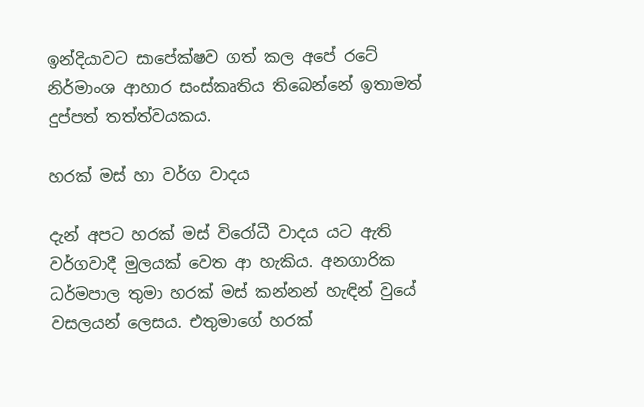ඉන්දියාවට සාපේක්ෂව ගත් කල අපේ රටේ නිර්මාංශ ආහාර සංස්කෘතිය තිබෙන්නේ ඉතාමත් දුප්පත් තත්ත්වයකය.

හරක් මස් හා වර්ග වාදය

දැන් අපට හරක් මස් විරෝධී වාදය යට ඇති වර්ගවාදී මුලයක් වෙත ආ හැකිය. අනගාරික ධර්මපාල තුමා හරක් මස් කන්නන් හැඳින් වුයේ වසලයන් ලෙසය. එතුමාගේ හරක්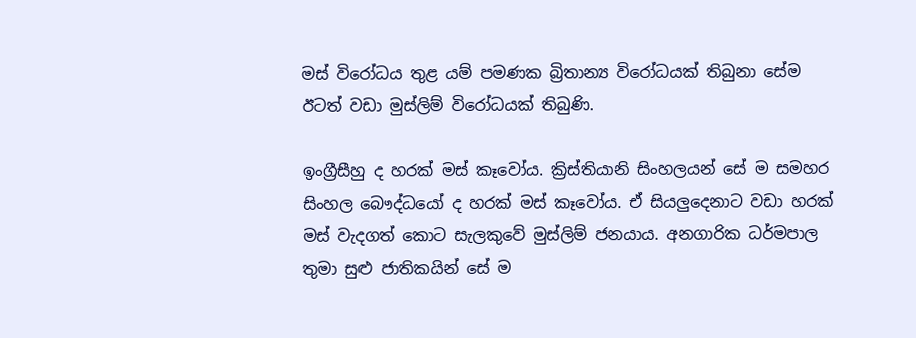මස් විරෝධය තුළ යම් පමණක බ්‍රිතාන්‍ය විරෝධයක් තිබුනා සේම ඊටත් වඩා මුස්ලිම් විරෝධයක් තිබුණි.

ඉංග්‍රීසීහු ද හරක් මස් කෑවෝය. ක්‍රිස්තියානි සිංහලයන් සේ ම සමහර සිංහල බෞද්ධයෝ ද හරක් මස් කෑවෝය. ඒ සියලුදෙනාට වඩා හරක් මස් වැදගත් කොට සැලකුවේ මුස්ලිම් ජනයාය. අනගාරික ධර්මපාල තුමා සුළු ජාතිකයින් සේ ම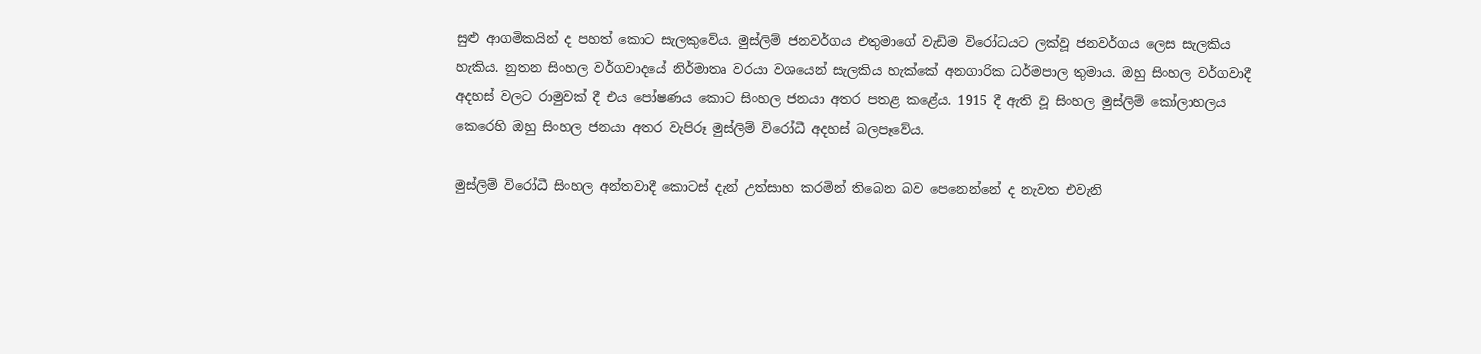සුළු ආගමිකයින් ද පහත් කොට සැලකුවේය. මුස්ලිම් ජනවර්ගය එතුමාගේ වැඩිම විරෝධයට ලක්වූ ජනවර්ගය ලෙස සැලකිය හැකිය. නුතන සිංහල වර්ගවාදයේ නිර්මාතෘ වරයා වශයෙන් සැලකිය හැක්කේ අනගාරික ධර්මපාල තුමාය. ඔහු සිංහල වර්ගවාදී අදහස් වලට රාමුවක් දී එය පෝෂණය කොට සිංහල ජනයා අතර පතළ කළේය. 1915 දී ඇති වූ සිංහල මුස්ලිම් කෝලාහලය කෙරෙහි ඔහු සිංහල ජනයා අතර වැපිරූ මුස්ලිම් විරෝධී අදහස් බලපෑවේය.

මුස්ලිම් විරෝධී සිංහල අන්තවාදී කොටස් දැන් උත්සාහ කරමින් තිබෙන බව පෙනෙන්නේ ද නැවත එවැනි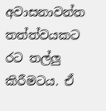අවාසනාවන්ත තත්ත්වයකට රට තල්ලු කිරීමටය. ඒ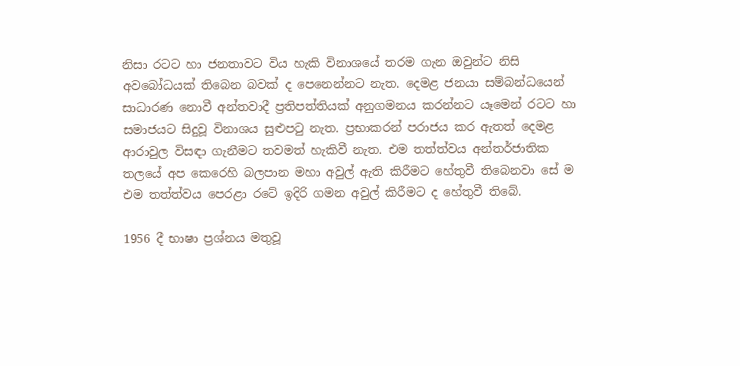නිසා රටට හා ජනතාවට විය හැකි විනාශයේ තරම ගැන ඔවුන්ට නිසි අවබෝධයක් තිබෙන බවක් ද පෙනෙන්නට නැත. දෙමළ ජනයා සම්බන්ධයෙන් සාධාරණ නොවී අන්තවාදී ප්‍රතිපත්තියක් අනුගමනය කරන්නට යෑමෙන් රටට හා සමාජයට සිදුවූ විනාශය සුළුපටු නැත. ප්‍රභාකරන් පරාජය කර ඇතත් දෙමළ ආරාවුල විසඳා ගැනීමට තවමත් හැකිවී නැත. එම තත්ත්වය අන්තර්ජාතික තලයේ අප කෙරෙහි බලපාන මහා අවුල් ඇති කිරීමට හේතුවී තිබෙනවා සේ ම එම තත්ත්වය පෙරළා රටේ ඉදිරි ගමන අවුල් කිරීමට ද හේතුවී තිබේ.

1956 දී භාෂා ප්‍රශ්නය මතුවූ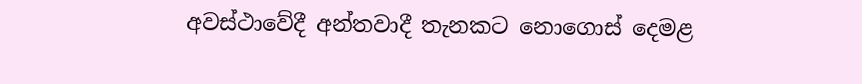අවස්ථාවේදී අන්තවාදී තැනකට නොගොස් දෙමළ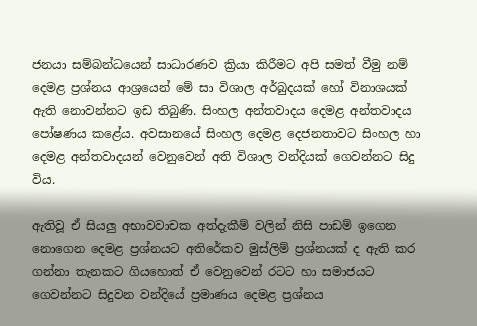ජනයා සම්බන්ධයෙන් සාධාරණව ක්‍රියා කිරීමට අපි සමත් වීමු නම් දෙමළ ප්‍රශ්නය ආශ්‍රයෙන් මේ සා විශාල අර්බුදයක් හෝ විනාශයක් ඇති නොවන්නට ඉඩ තිබුණි. සිංහල අන්තවාදය දෙමළ අන්තවාදය පෝෂණය කළේය. අවසානයේ සිංහල දෙමළ දෙජනතාවට සිංහල හා දෙමළ අන්තවාදයන් වෙනුවෙන් අති විශාල වන්දියක් ගෙවන්නට සිදු විය.

ඇතිවූ ඒ සියලු අභාවවාචක අත්දැකීම් වලින් නිසි පාඩම් ඉගෙන නොගෙන දෙමළ ප්‍රශ්නයට අතිරේකව මුස්ලිම් ප්‍රශ්නයක් ද ඇති කර ගන්නා තැනකට ගියහොත් ඒ වෙනුවෙන් රටට හා සමාජයට ගෙවන්නට සිදුවන වන්දියේ ප්‍රමාණය දෙමළ ප්‍රශ්නය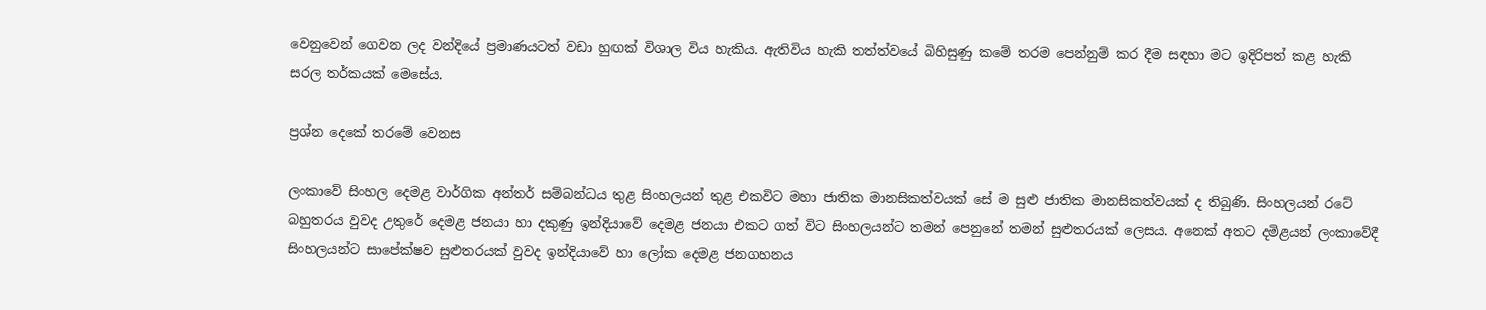වෙනුවෙන් ගෙවන ලද වන්දියේ ප්‍රමාණයටත් වඩා හුඟක් විශාල විය හැකිය. ඇතිවිය හැකි තත්ත්වයේ බිහිසුණු කමේ තරම පෙන්නුම් කර දීම සඳහා මට ඉදිරිපත් කළ හැකි සරල තර්කයක් මෙසේය.

ප්‍රශ්න දෙකේ තරමේ වෙනස

ලංකාවේ සිංහල දෙමළ වාර්ගික අන්තර් සම්බන්ධය තුළ සිංහලයන් තුළ එකවිට මහා ජාතික මානසිකත්වයක් සේ ම සුළු ජාතික මානසිකත්වයක් ද තිබුණි. සිංහලයන් රටේ බහුතරය වුවද උතුරේ දෙමළ ජනයා හා දකුණු ඉන්දියාවේ දෙමළ ජනයා එකට ගත් විට සිංහලයන්ට තමන් පෙනුනේ තමන් සුළුතරයක් ලෙසය. අනෙක් අතට දමිළයන් ලංකාවේදී සිංහලයන්ට සාපේක්ෂව සුළුතරයක් වුවද ඉන්දියාවේ හා ලෝක දෙමළ ජනගහනය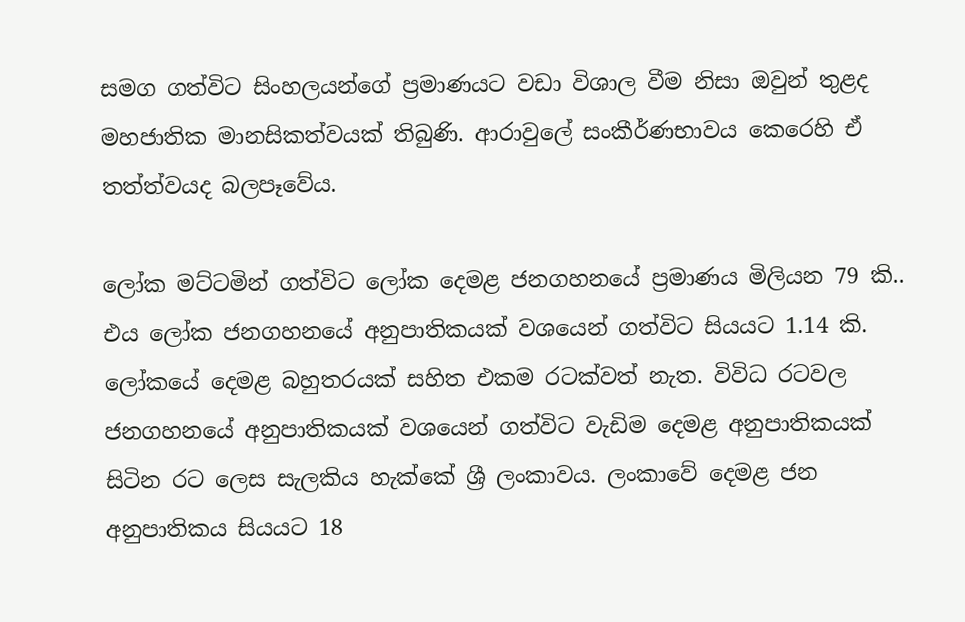සමග ගත්විට සිංහලයන්ගේ ප්‍රමාණයට වඩා විශාල වීම නිසා ඔවුන් තුළද මහජාතික මානසිකත්වයක් තිබුණි. ආරාවුලේ සංකීර්ණභාවය කෙරෙහි ඒ තත්ත්වයද බලපෑවේය.

ලෝක මට්ටමින් ගත්විට ලෝක දෙමළ ජනගහනයේ ප්‍රමාණය මිලියන 79 කි.. එය ලෝක ජනගහනයේ අනුපාතිකයක් වශයෙන් ගත්විට සියයට 1.14 කි. ලෝකයේ දෙමළ බහුතරයක් සහිත එකම රටක්වත් නැත. විවිධ රටවල ජනගහනයේ අනුපාතිකයක් වශයෙන් ගත්විට වැඩිම දෙමළ අනුපාතිකයක් සිටින රට ලෙස සැලකිය හැක්කේ ශ්‍රී ලංකාවය. ලංකාවේ දෙමළ ජන අනුපාතිකය සියයට 18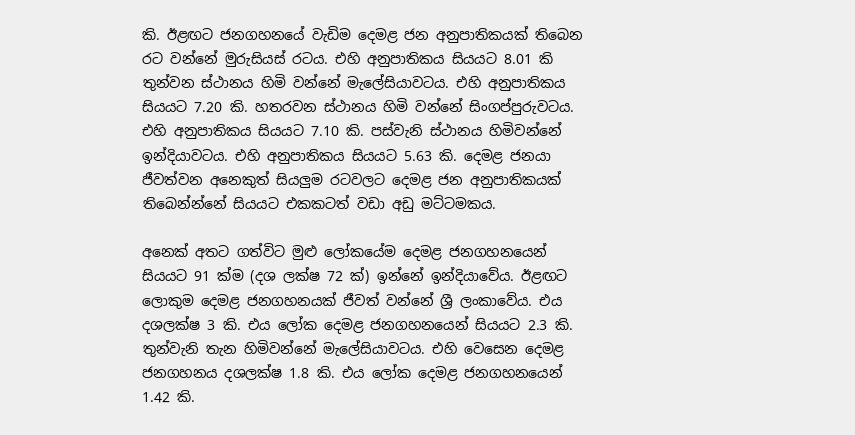කි. ඊළඟට ජනගහනයේ වැඩිම දෙමළ ජන අනුපාතිකයක් තිබෙන රට වන්නේ මුරුසියස් රටය. එහි අනුපාතිකය සියයට 8.01 කි තුන්වන ස්ථානය හිමි වන්නේ මැලේසියාවටය. එහි අනුපාතිකය සියයට 7.20 කි. හතරවන ස්ථානය හිමි වන්නේ සිංගප්පුරුවටය. එහි අනුපාතිකය සියයට 7.10 කි. පස්වැනි ස්ථානය හිමිවන්නේ ඉන්දියාවටය. එහි අනුපාතිකය සියයට 5.63 කි. දෙමළ ජනයා ජීවත්වන අනෙකුත් සියලුම රටවලට දෙමළ ජන අනුපාතිකයක් තිබෙන්න්නේ සියයට එකකටත් වඩා අඩු මට්ටමකය.

අනෙක් අතට ගත්විට මුළු ලෝකයේම දෙමළ ජනගහනයෙන් සියයට 91 ක්ම (දශ ලක්ෂ 72 ක්) ඉන්නේ ඉන්දියාවේය. ඊළඟට ලොකුම දෙමළ ජනගහනයක් ජීවත් වන්නේ ශ්‍රී ලංකාවේය. එය දශලක්ෂ 3 කි. එය ලෝක දෙමළ ජනගහනයෙන් සියයට 2.3 කි. තුන්වැනි තැන හිමිවන්නේ මැලේසියාවටය. එහි වෙසෙන දෙමළ ජනගහනය දශලක්ෂ 1.8 කි. එය ලෝක දෙමළ ජනගහනයෙන් 1.42 කි.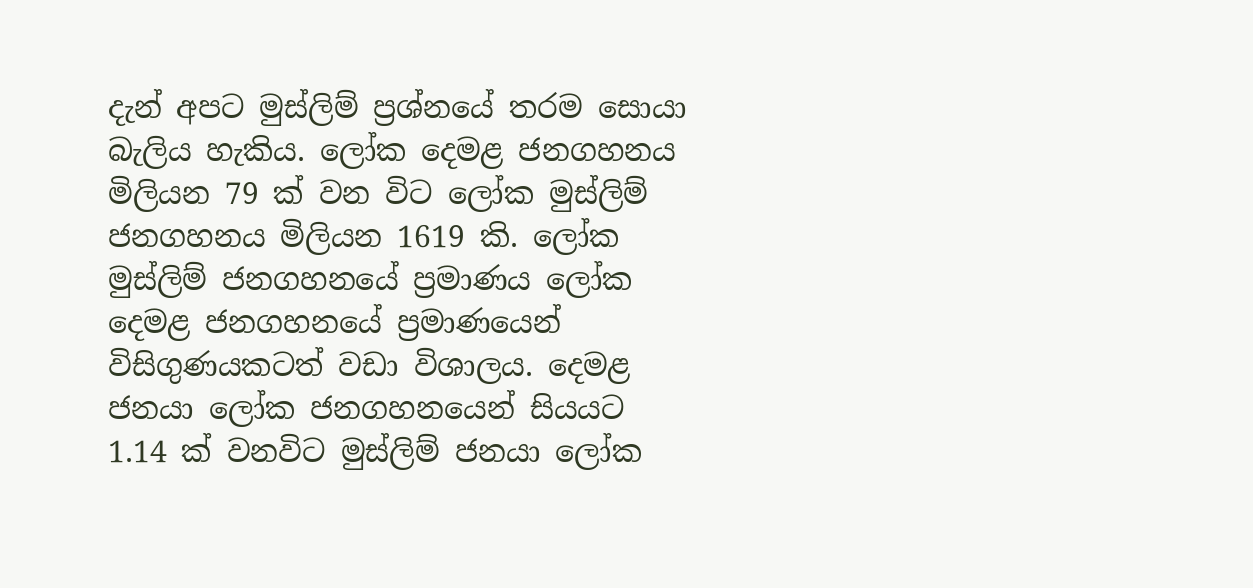දැන් අපට මුස්ලිම් ප්‍රශ්නයේ තරම සොයා බැලිය හැකිය. ලෝක දෙමළ ජනගහනය මිලියන 79 ක් වන විට ලෝක මුස්ලිම් ජනගහනය මිලියන 1619 කි. ලෝක මුස්ලිම් ජනගහනයේ ප්‍රමාණය ලෝක දෙමළ ජනගහනයේ ප්‍රමාණයෙන් විසිගුණයකටත් වඩා විශාලය. දෙමළ ජනයා ලෝක ජනගහනයෙන් සියයට 1.14 ක් වනවිට මුස්ලිම් ජනයා ලෝක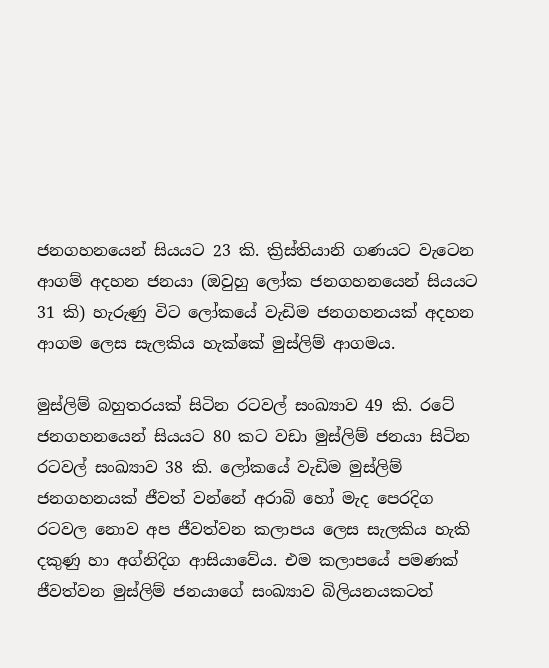ජනගහනයෙන් සියයට 23 කි. ක්‍රිස්තියානි ගණයට වැටෙන ආගම් අදහන ජනයා (ඔවුහු ලෝක ජනගහනයෙන් සියයට 31 කි) හැරුණු විට ලෝකයේ වැඩිම ජනගහනයක් අදහන ආගම ලෙස සැලකිය හැක්කේ මුස්ලිම් ආගමය.

මුස්ලිම් බහුතරයක් සිටින රටවල් සංඛ්‍යාව 49 කි. රටේ ජනගහනයෙන් සියයට 80 කට වඩා මුස්ලිම් ජනයා සිටින රටවල් සංඛ්‍යාව 38 කි. ලෝකයේ වැඩිම මුස්ලිම් ජනගහනයක් ජීවත් වන්නේ අරාබි හෝ මැද පෙරදිග රටවල නොව අප ජීවත්වන කලාපය ලෙස සැලකිය හැකි දකුණු හා අග්නිදිග ආසියාවේය. එම කලාපයේ පමණක් ජීවත්වන මුස්ලිම් ජනයාගේ සංඛ්‍යාව බිලියනයකටත්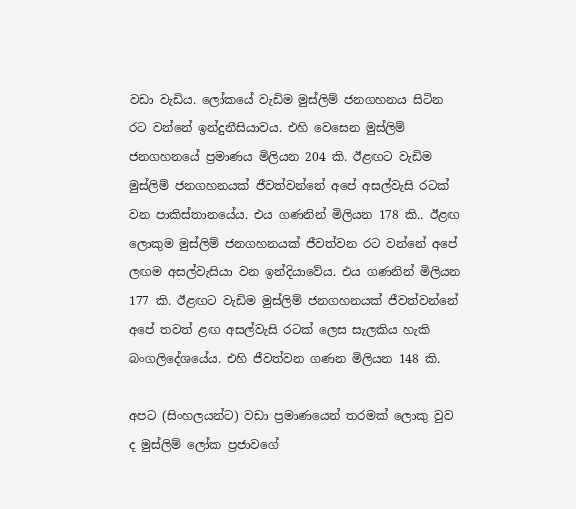වඩා වැඩිය. ලෝකයේ වැඩිම මුස්ලිම් ජනගහනය සිටින රට වන්නේ ඉන්දුනීසියාවය. එහි වෙසෙන මුස්ලිම් ජනගහනයේ ප්‍රමාණය මිලියන 204 කි. ඊළඟට වැඩිම මුස්ලිම් ජනගහනයක් ජීවත්වන්නේ අපේ අසල්වැසි රටක් වන පාකිස්තානයේය. එය ගණනින් මිලියන 178 කි.. ඊළඟ ලොකුම මුස්ලිම් ජනගහනයක් ජීවත්වන රට වන්නේ අපේ ලඟම අසල්වැසියා වන ඉන්දියාවේය. එය ගණනින් මිලියන 177 කි. ඊළඟට වැඩිම මුස්ලිම් ජනගහනයක් ජීවත්වන්නේ අපේ තවත් ළඟ අසල්වැසි රටක් ලෙස සැලකිය හැකි බංගලිදේශයේය. එහි ජීවත්වන ගණන මිලියන 148 කි.

අපට (සිංහලයන්ට) වඩා ප්‍රමාණයෙන් තරමක් ලොකු වුව ද මුස්ලිම් ලෝක ප්‍රජාවගේ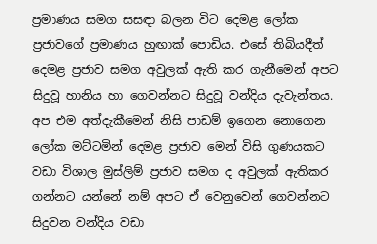ප්‍රමාණය සමග සසඳා බලන විට දෙමළ ලෝක ප්‍රජාවගේ ප්‍රමාණය හුඟාක් පොඩිය. එසේ තිබියදීත් දෙමළ ප්‍රජාව සමග අවුලක් ඇති කර ගැනීමෙන් අපට සිදුවූ හානිය හා ගෙවන්නට සිදුවූ වන්දිය දැවැන්තය. අප එම අත්දැකීමෙන් නිසි පාඩම් ඉගෙන නොගෙන ලෝක මට්ටමින් දෙමළ ප්‍රජාව මෙන් විසි ගුණයකට වඩා විශාල මුස්ලිම් ප්‍රජාව සමග ද අවුලක් ඇතිකර ගන්නට යන්නේ නම් අපට ඒ වෙනුවෙන් ගෙවන්නට සිදුවන වන්දිය වඩා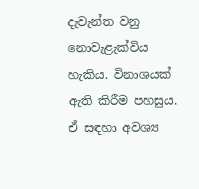දැවැන්ත වනු නොවැළැක්විය හැකිය. විනාශයක් ඇති කිරීම පහසුය. ඒ සඳහා අවශ්‍ය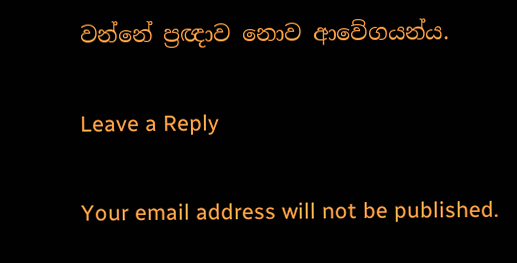වන්නේ ප්‍රඥාව නොව ආවේගයන්ය.

Leave a Reply

Your email address will not be published.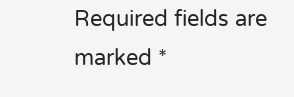Required fields are marked *